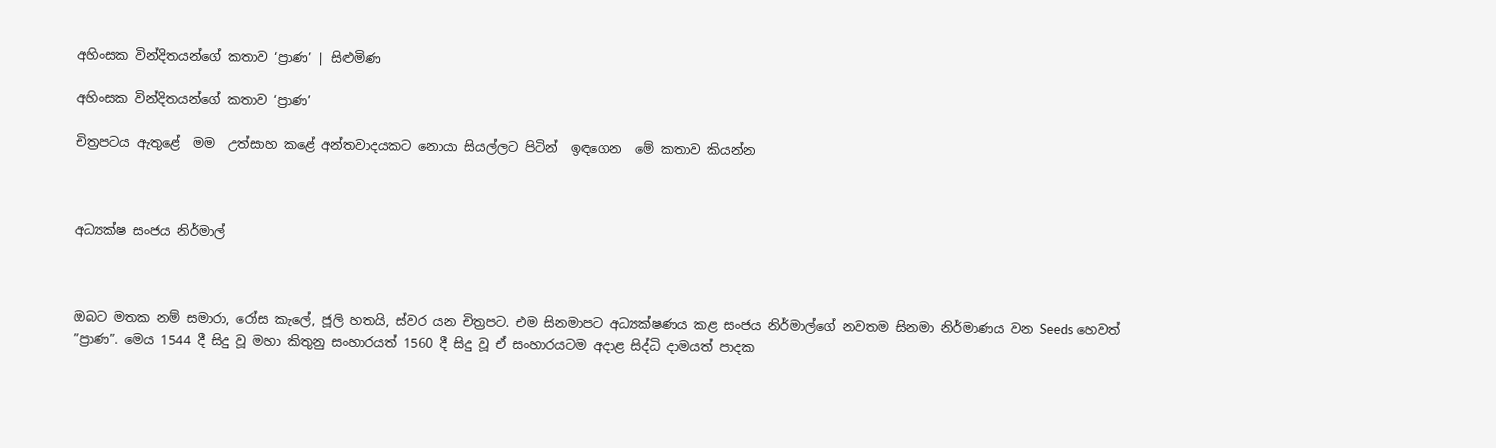අහිංසක වින්දිතයන්ගේ කතාව ‘ප්‍රාණ’ | සිළුමිණ

අහිංසක වින්දිතයන්ගේ කතාව ‘ප්‍රාණ’

චිත්‍රපටය ඇතුළේ  මම  උත්සාහ කළේ අන්තවාදයකට නොයා සියල්ලට පිටින්  ඉඳගෙන  මේ කතාව කියන්න



අධ්‍යක්ෂ සංජය නිර්මාල්



ඔබට මතක නම් සමාරා, රෝස කැලේ, ජූලි හතයි, ස්වර යන චිත්‍රපට. එම සිනමාපට අධ්‍යක්ෂණය කළ සංජය නිර්මාල්ගේ නවතම සිනමා නිර්මාණය වන Seeds හෙවත් ”ප්‍රාණ”. මෙය 1544 දී සිදු වූ මහා කිතුනු සංහාරයත් 1560 දී සිදු වූ ඒ සංහාරයටම අදාළ සිද්ධි දාමයත් පාදක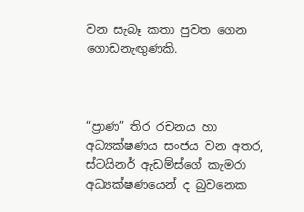වන සැබෑ කතා පුවත ගෙන ගොඩනැඟු‍ණකි.



“ප්‍රාණ” තිර රචනය හා අධ්‍යක්ෂණය සංජය වන අතර, ස්ටයිනර් ඇඩම්ස්ගේ කැමරා අධ්‍යක්ෂණයෙන් ද බුවනෙක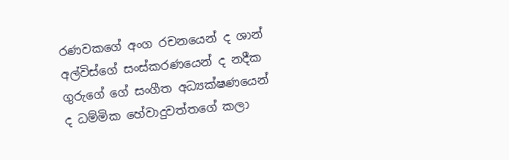රණවකගේ අංග රචනයෙන් ද ශාන් අල්විස්ගේ සංස්කරණයෙන් ද නදීක ගුරුගේ ගේ සංගීත අධ්‍යක්ෂණයෙන් ද ධම්මික හේවාදුවත්තගේ කලා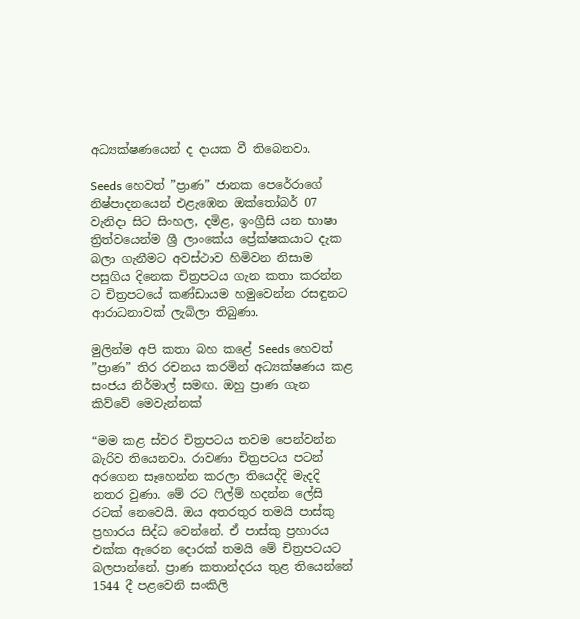අධ්‍යක්ෂණයෙන් ද දායක වී තිබෙනවා.

Seeds හෙවත් ”ප්‍රාණ” ජානක පෙරේරාගේ නිෂ්පාදනයෙන් එළැඹෙන ඔක්තෝබර් 07 වැනිදා සිට සිංහල, දමිළ, ඉංග්‍රීසි යන භාෂා ත්‍රිත්වයෙන්ම ශ්‍රී ලාංකේය ප්‍රේක්ෂකයාට දැක බලා ගැනීමට අවස්ථාව හිමිවන නිසාම පසුගිය දිනෙක චිත්‍රපටය ගැන කතා කරන්න ට චිත්‍රපටයේ කණ්ඩායම හමුවෙන්න රසඳුනට ආරාධනාවක් ලැබිලා තිබුණා.

මුලින්ම අපි කතා බහ කළේ Seeds හෙවත් ”ප්‍රාණ” තිර රචනය කරමින් අධ්‍යක්ෂණය කළ සංජය නිර්මාල් සමඟ. ඔහු ප්‍රාණ ගැන කිව්වේ මෙවැන්නක්

“මම කළ ස්වර චිත්‍රපටය තවම පෙන්වන්න බැරිව තියෙනවා. රාවණා චිත්‍රපටය පටන් අරගෙන සෑහෙන්න කරලා තියෙද්දි මැදදි නතර වුණා. මේ රට ෆිල්ම් හදන්න ලේසි රටක් නෙවෙයි. ඔය අතරතුර තමයි පාස්කු ප්‍රහාරය සිද්ධ වෙන්නේ. ඒ පාස්කු ප්‍රහාරය එක්ක ඇරෙන දොරක් තමයි මේ චිත්‍රපටයට බලපාන්නේ. ප්‍රාණ කතාන්දරය තුළ තියෙන්නේ 1544 දී පළවෙනි සංකිලි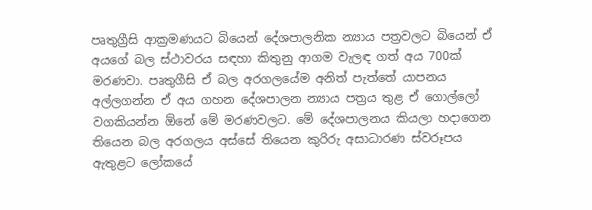පෘතුග්‍රීසි ආක්‍රමණයට බියෙන් දේශපාලනික න්‍යාය පත්‍රවලට බියෙන් ඒ අයගේ බල ස්ථාවරය සඳහා කිතුනු ආගම වැලඳ ගත් අය 700ක් මරණවා. පෘතුගීසි ඒ බල අරගලයේම අනිත් පැත්තේ යාපනය අල්ලගන්න ඒ අය ගහන දේශපාලන න්‍යාය පත්‍රය තුළ ඒ ගොල්ලෝ වගකියන්න ඕනේ මේ මරණවලට. මේ දේශපාලනය කියලා හදාගෙන තියෙන බල අරගලය අස්සේ තියෙන කුරිරු අසාධාරණ ස්වරූපය ඇතුළට ලෝකයේ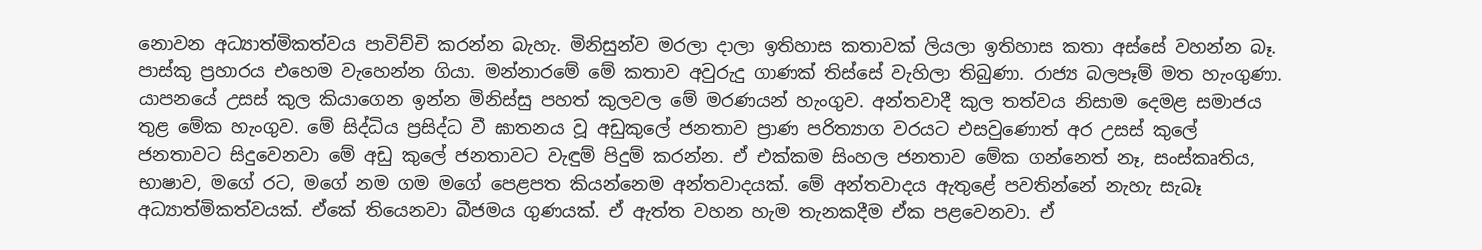නොවන අධ්‍යාත්මිකත්වය පාවිච්චි කරන්න බැහැ. මිනිසුන්ව මරලා දාලා ඉතිහාස කතාවක් ලියලා ඉතිහාස කතා අස්සේ වහන්න බෑ. පාස්කු ප්‍රහාරය එහෙම වැහෙන්න ගියා. මන්නාරමේ මේ කතාව අවුරුදු ගාණක් තිස්සේ වැහිලා තිබුණා. රාජ්‍ය බලපෑම් මත හැංගුණා. යාපනයේ උසස් කුල කියාගෙන ඉන්න මිනිස්සු පහත් කුලවල මේ මරණයන් හැංගුව. අන්තවාදී කුල තත්වය නිසාම දෙමළ සමාජය තුළ මේක හැංගුව. මේ සිද්ධිය ප්‍රසිද්ධ වී ඝාතනය වූ අඩුකුලේ ජනතාව ප්‍රාණ පරිත්‍යාග වරයට එසවුණොත් අර උසස් කුලේ ජනතාවට සිදුවෙනවා මේ අඩු කුලේ ජනතාවට වැඳුම් පිදුම් කරන්න. ඒ එක්කම සිංහල ජනතාව මේක ගන්නෙත් නෑ, සංස්කෘතිය, භාෂාව, මගේ රට, මගේ නම ගම මගේ පෙළපත කියන්නෙම අන්තවාදයක්. මේ අන්තවාදය ඇතුළේ පවතින්නේ නැහැ සැබෑ අධ්‍යාත්මිකත්වයක්. ඒකේ තියෙනවා බීජමය ගුණයක්. ඒ ඇත්ත වහන හැම තැනකදීම ඒක පළවෙනවා. ඒ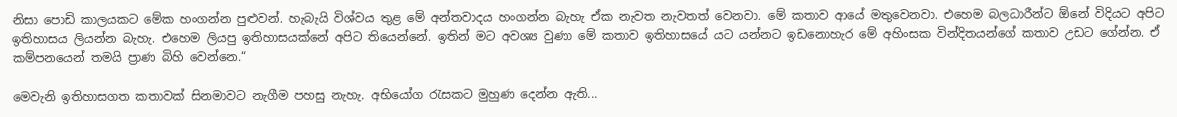නිසා පොඩි කාලයකට මේක හංගන්න පුළුවන්. හැබැයි විශ්වය තුළ මේ අන්තවාදය හංගන්න බැහැ ඒක නැවත නැවතත් වෙනවා. මේ කතාව ආයේ මතුවෙනවා. එහෙම බලධාරීන්ට ඕනේ විදියට අපිට ඉතිහාසය ලියන්න බැහැ. එහෙම ලියපු ඉතිහාසයක්නේ අපිට තියෙන්නේ. ඉතින් මට අවශ්‍ය වුණා මේ කතාව ඉතිහාසයේ යට යන්නට ඉඩනොහැර මේ අහිංසක වින්දිතයන්ගේ කතාව උඩට ගේන්න. ඒ කම්පනයෙන් තමයි ප්‍රාණ බිහි වෙන්නෙ.“

මෙවැනි ඉතිහාසගත කතාවක් සිනමාවට නැගීම පහසු නැහැ. අභියෝග රැසකට මුහුණ දෙන්න ඇති...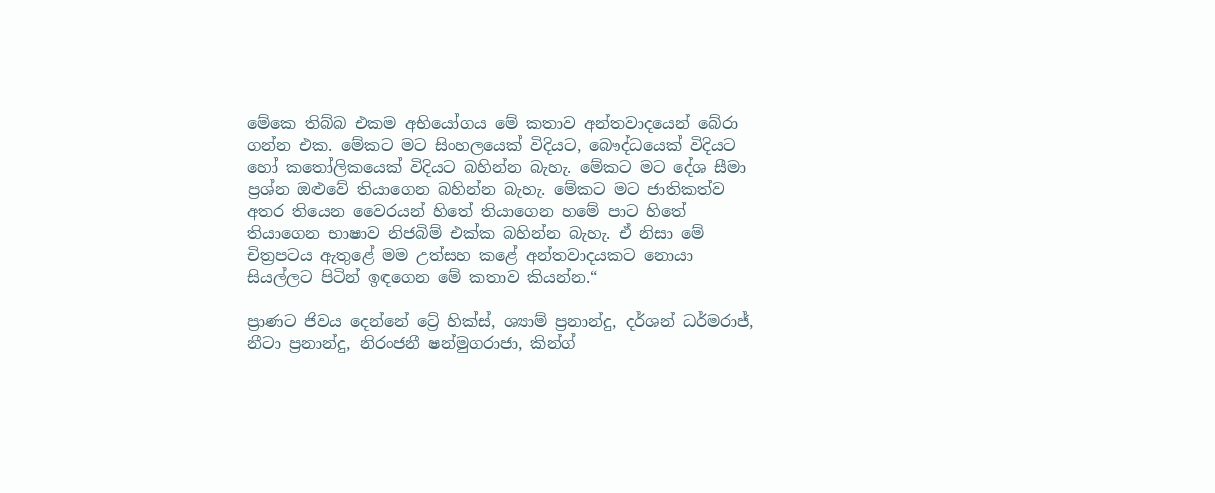මේකෙ තිබ්බ එකම අභියෝගය මේ කතාව අන්තවාදයෙන් බේරා ගන්න එක. මේකට මට සිංහලයෙක් විදියට, බෞද්ධයෙක් විදියට හෝ කතෝලිකයෙක් විදියට බහින්න බැහැ. මේකට මට දේශ සීමා ප්‍රශ්න ඔළුවේ තියාගෙන බහින්න බැහැ. මේකට මට ජාතිකත්ව අතර තියෙන වෛරයන් හිතේ තියාගෙන හමේ පාට හිතේ තියාගෙන භාෂාව නිජබිම් එක්ක බහින්න බැහැ. ඒ නිසා මේ චිත්‍රපටය ඇතුළේ මම උත්සහ කළේ අන්තවාදයකට නොයා සියල්ලට පිටින් ඉඳගෙන මේ කතාව කියන්න.“

ප්‍රාණට ජිවය දෙන්නේ ට්‍රේ හික්ස්, ශ්‍යාම් ප්‍රනාන්දු, දර්ශන් ධර්මරාජ්, නීටා ප්‍රනාන්දු, නිරංජනී ෂන්මුගරාජා, කින්ග්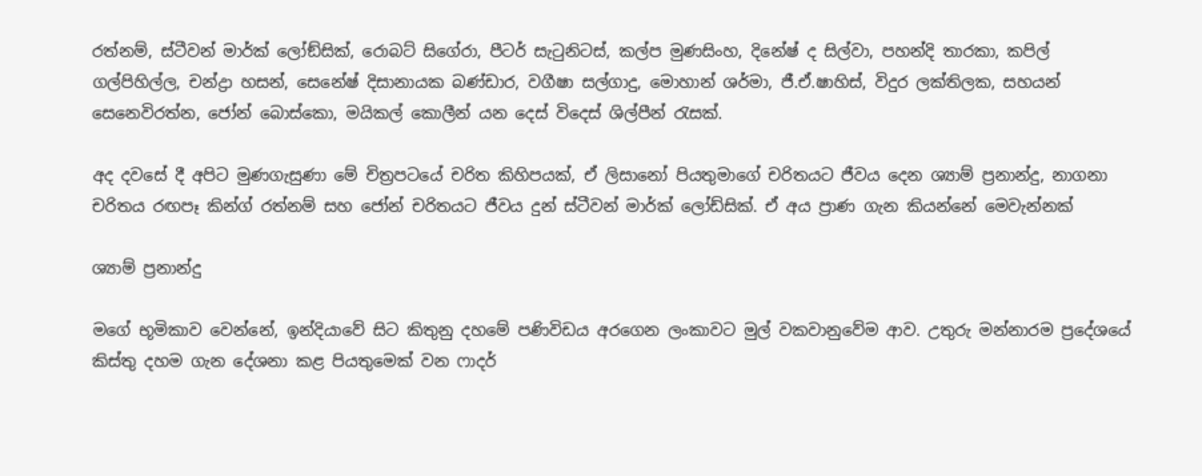රත්නම්, ස්ටීවන් මාර්ක් ලෝඞ්සික්, රොබට් සිගේරා, පීටර් සැටුනිටස්, කල්ප මුණසිංහ, දිනේෂ් ද සිල්වා, පහන්දි තාරකා, කපිල් ගල්පිහිල්ල, චන්ද්‍රා හසන්, සෙනේෂ් දිසානායක බණ්ඩාර, වගීෂා සල්ගාදු, මොහාන් ශර්මා, ජී.ඒ.ෂාහිස්, විදුර ලක්තිලක, සහයන් සෙනෙවිරත්න, ජෝන් බොස්කො, මයිකල් කොලීන් යන දෙස් විදෙස් ශිල්පීන් රැසක්.

අද දවසේ දී අපිට මුණගැසුණා මේ චිත්‍රපටයේ චරිත කිහිපයක්, ඒ ලිසානෝ පියතුමාගේ චරිතයට ජීවය දෙන ශ්‍යාම් ප්‍රනාන්දු, නාගනා චරිතය රඟපෑ කින්ග් රත්නම් සහ ජෝන් චරිතයට ජීවය දුන් ස්ටීවන් මාර්ක් ලෝඩ්සික්. ඒ අය ප්‍රාණ ගැන කියන්නේ මෙවැන්නක්

ශ්‍යාම් ප්‍රනාන්දු

මගේ භූමිකාව වෙන්නේ, ඉන්දියාවේ සිට කිතුනු දහමේ පණිවිඩය අරගෙන ලංකාවට මුල් වකවානුවේම ආව. උතුරු මන්නාරම ප්‍රදේශයේ කිස්තු දහම ගැන දේශනා කළ පියතුමෙක් වන ෆාදර්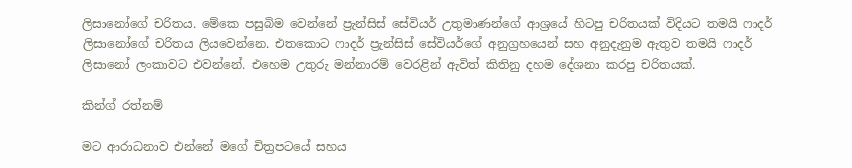ලිසානෝගේ චරිතය. මේකෙ පසුබිම වෙන්නේ ප්‍රැන්සිස් සේවියර් උතුමාණන්ගේ ආශ්‍රයේ හිටපු චරිතයක් විදියට තමයි ෆාදර් ලිසානෝගේ චරිතය ලියවෙන්නෙ. එතකොට ෆාදර් ප්‍රැන්සිස් සේවියර්ගේ අනුග්‍රහයෙන් සහ අනුදැනුම ඇතුව තමයි ෆාදර් ලිසානෝ ලංකාවට එවන්නේ. එහෙම උතුරු මන්නාරම් වෙරළින් ඇවිත් කිතිනු දහම දේශනා කරපු චරිතයක්.

කින්ග් රත්නම්

මට ආරාධනාව එන්නේ මගේ චිත්‍රපටයේ සහය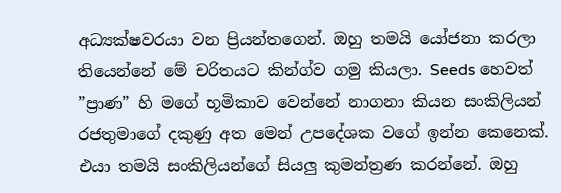අධ්‍යක්ෂවරයා වන ප්‍රියන්තගෙන්. ඔහු තමයි යෝජනා කරලා තියෙන්නේ මේ චරිතයට කින්ග්ව ගමු කියලා. Seeds හෙවත් ”ප්‍රාණ” හි මගේ භූමිකාව වෙන්නේ නාගනා කියන සංකිලියන් රජතුමාගේ දකුණු අත මෙන් උපදේශක වගේ ඉන්න කෙනෙක්. එයා තමයි සංකිලියන්ගේ සියලු කුමන්ත්‍රණ කරන්නේ. ඔහු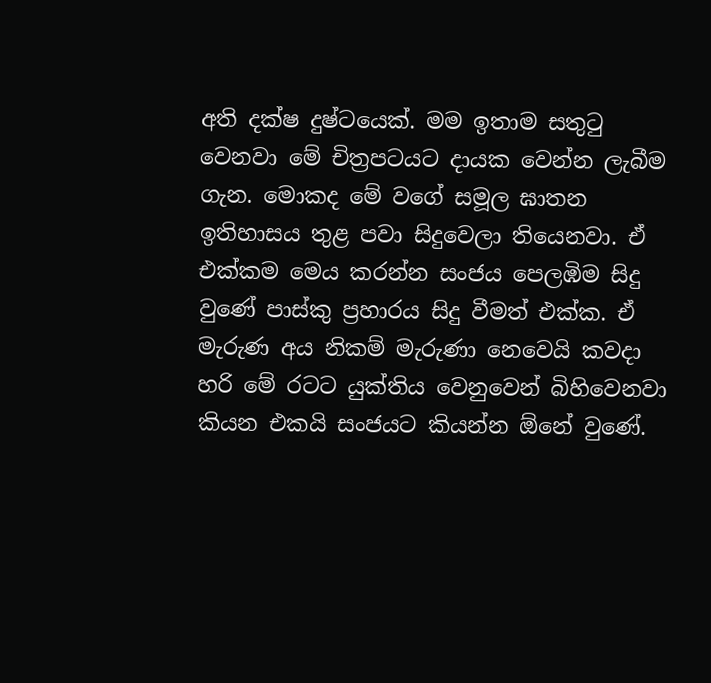අති දක්ෂ දුෂ්ටයෙක්. මම ඉතාම සතුටු වෙනවා මේ චිත්‍රපටයට දායක වෙන්න ලැබීම ගැන. මොකද මේ වගේ සමූල ඝාතන ඉතිහාසය තුළ පවා සිදුවෙලා තියෙනවා. ඒ එක්කම මෙය කරන්න සංජය පෙලඹිම සිදු වුණේ පාස්කු ප්‍රහාරය සිදු වීමත් එක්ක. ඒ මැරුණ අය නිකම් මැරුණා නෙවෙයි කවදා හරි මේ රටට යුක්තිය වෙනුවෙන් බිහිවෙනවා කියන එකයි සංජයට කියන්න ඕනේ වුණේ.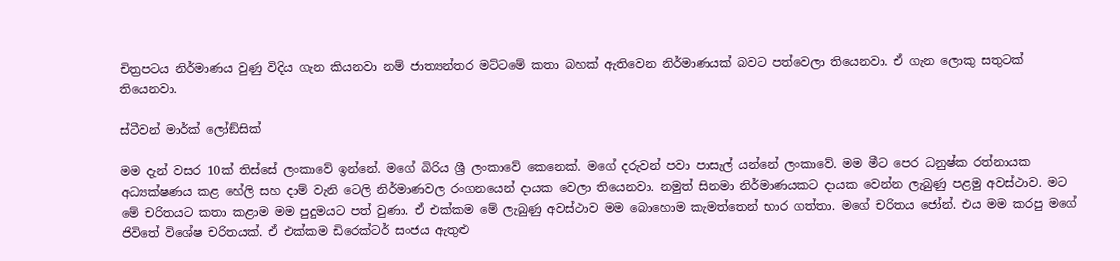චිත්‍රපටය නිර්මාණය වුණු විදිය ගැන කියනවා නම් ජාත්‍යන්තර මට්ටමේ කතා බහක් ඇතිවෙන නිර්මාණයක් බවට පත්වෙලා තියෙනවා. ඒ ගැන ලොකු සතුටක් තියෙනවා.

ස්ටීවන් මාර්ක් ලෝඞ්සික්

මම දැන් වසර 10ක් තිස්සේ ලංකාවේ ඉන්නේ. මගේ බිරිය ශ්‍රී ලංකාවේ කෙනෙක්. මගේ දරුවන් පවා පාසැල් යන්නේ ලංකාවේ. මම මීට පෙර ධනුෂ්ක රත්නායක අධ්‍යක්ෂණය කළ හේලි සහ දාම් වැනි ටෙලි නිර්මාණවල රංගනයෙන් දායක වෙලා තියෙනවා. නමුත් සිනමා නිර්මාණයකට දායක වෙන්න ලැබුණු පළමු අවස්ථාව. මට මේ චරිතයට කතා කළාම මම පුදුමයට පත් වුණා. ඒ එක්කම මේ ලැබුණු අවස්ථාව මම බොහොම කැමත්තෙන් භාර ගත්තා. මගේ චරිතය ජෝන්. එය මම කරපු මගේ ජිවිතේ විශේෂ චරිතයක්. ඒ එක්කම ඩිරෙක්ටර් සංජය ඇතුළු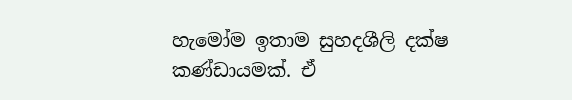හැමෝම ඉතාම සුහදශීලි දක්ෂ කණ්ඩායමක්. ඒ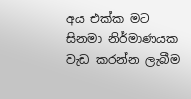අය එක්ක මට සිනමා නිර්මාණයක වැඩ කරන්න ලැබීම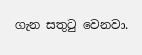ගැන සතුටු වෙනවා.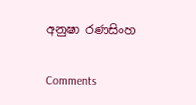අනුෂා රණසිංහ

Comments